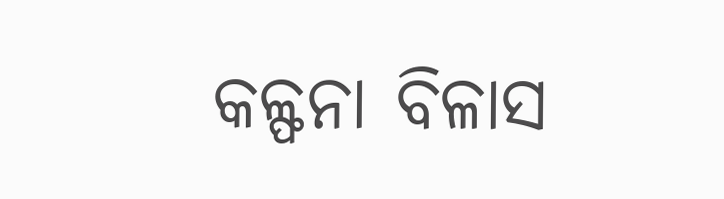କଳ୍ଫନା ବିଳାସ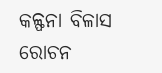କଳ୍ଫନା ବିଳାସ
ରୋଚନ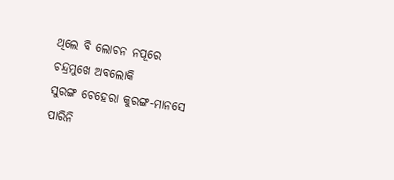ଥିଲେ ବି ଲୋଚନ ନପୂରେ
ଚନ୍ଦ୍ରମୁଖେ ଅବଲୋକି
ସୁରଙ୍ଗ ଚେହେରା କୁରଙ୍ଗ-ମାନସେ
ପାରିନି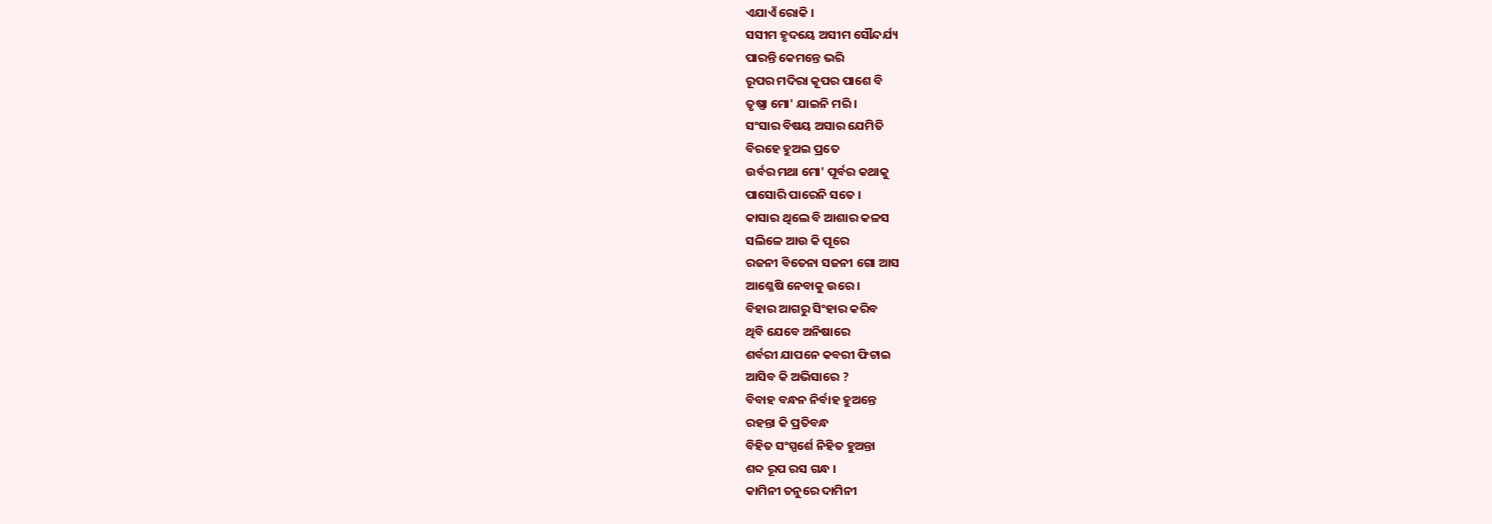ଏଯାଏଁ ରୋକି ।
ସସୀମ ହୃଦୟେ ଅସୀମ ସୌନ୍ଦର୍ଯ୍ୟ
ପାରନ୍ତି କେମନ୍ତେ ଭରି
ରୂପର ମଦିରା କୂପର ପାଶେ ବି
ତୃଷ୍ଣା ମୋ' ଯାଇନି ମରି ।
ସଂସାର ବିଷୟ ଅସାର ଯେମିତି
ବିରହେ ହୁଅଇ ପ୍ରତେ
ଉର୍ବର ମଥା ମୋ' ପୂର୍ବର କଥାକୁ
ପାସୋରି ପାରେନି ସତେ ।
କାସାର ଥିଲେ ବି ଆଶାର କଳସ
ସଲିଳେ ଆଉ କି ପୂରେ
ରଜନୀ ବିତେନା ସଜନୀ ଗୋ ଆସ
ଆଶ୍ଳେଷି ନେବାକୁ ଉରେ ।
ବିହାର ଆଗରୁ ସିଂହାର କରିବ
ଥିବି ଯେବେ ଅନିଷାରେ
ଶର୍ବରୀ ଯାପନେ କବରୀ ଫିଟାଇ
ଆସିବ କି ଅଭିସାରେ ?
ବିବାହ ବନ୍ଧନ ନିର୍ବାହ ହୁଅନ୍ତେ
ରହନ୍ତା କି ପ୍ରତିବନ୍ଧ
ବିହିତ ସଂସ୍ପର୍ଶେ ନିହିତ ହୁଅନ୍ତା
ଶବ୍ଦ ରୂପ ରସ ଗନ୍ଧ ।
କାମିନୀ ତନୁରେ ଦାମିନୀ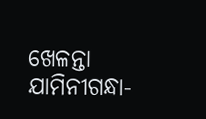ଖେଳନ୍ତା
ଯାମିନୀଗନ୍ଧା-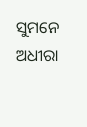ସୁମନେ
ଅଧୀରା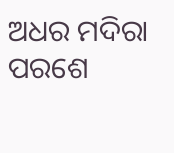ଅଧର ମଦିରା ପରଶେ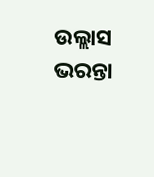ଉଲ୍ଲାସ ଭରନ୍ତା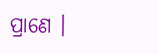ପ୍ରାଣେ ।